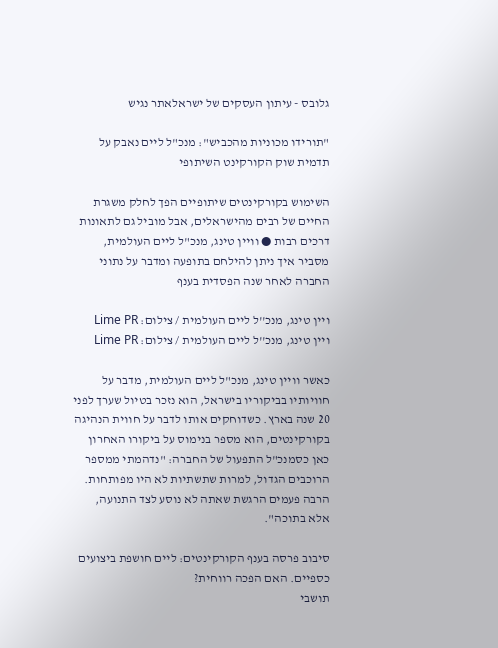גלובס - עיתון העסקים של ישראלאתר נגיש

"תורידו מכוניות מהכביש": מנכ"ל ליים נאבק על תדמית שוק הקורקינט השיתופי

השימוש בקורקינטים שיתופיים הפך לחלק משגרת החיים של רבים מהישראלים, אבל מוביל גם לתאונות דרכים רבות ● וויין טינג, מנכ"ל ליים העולמית, מסביר איך ניתן להילחם בתופעה ומדבר על נתוני החברה לאחר שנה הפסדית בענף

ויין טינג, מנכ''ל ליים העולמית / צילום: Lime PR
ויין טינג, מנכ''ל ליים העולמית / צילום: Lime PR

כאשר וויין טינג, מנכ"ל ליים העולמית, מדבר על חוויותיו בביקוריו בישראל, הוא נזכר בטיול שערך לפני 20 שנה בארץ. כשדוחקים אותו לדבר על חווית הנהיגה בקורקינטים, הוא מספר בנימוס על ביקורו האחרון כאן כסמנכ"ל התפעול של החברה: "נדהמתי ממספר הרוכבים הגדול, למרות שתשתיות לא היו מפותחות. הרבה פעמים הרגשת שאתה לא נוסע לצד התנועה, אלא בתוכה".

סיבוב פרסה בענף הקורקינטים: ליים חושפת ביצועים כספיים. האם הפכה רווחית?
תושבי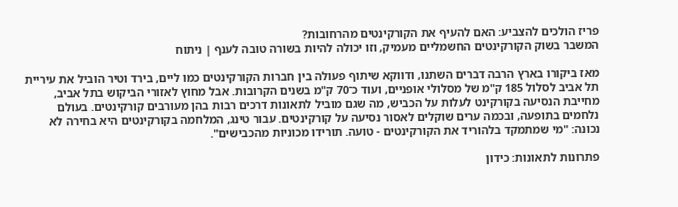פריז הולכים להצביע: האם להעיף את הקורקינטים מהרחובות?
המשבר בשוק הקורקינטים החשמליים מעמיק, וזו יכולה להיות בשורה טובה לענף | ניתוח

מאז ביקורו בארץ הרבה דברים השתנו, ודווקא שיתוף פעולה בין חברות הקורקינטים כמו ליים, בירד וטיר הוביל את עיריית תל אביב לסלול 185 ק"מ של מסלולי אופניים, ועוד כ־70 ק"מ בשנים הקרובות. אבל מחוץ לאזורי הביקוש בתל אביב, מחייבת הנסיעה בקורקינט לעלות על הכביש, מה שגם מוביל לתאונות דרכים רבות בהן מעורבים קורקינטים. בעולם נלחמים בתופעה, ובכמה ערים שוקלים לאסור נסיעה על קורקינטים. עבור טינג, המלחמה בקורקינטים היא בחירה לא נכונה: "מי שמתמקד בלהוריד את הקורקינטים - טועה. תורידו מכוניות מהכבישים".

פתרונות לתאונות: כידון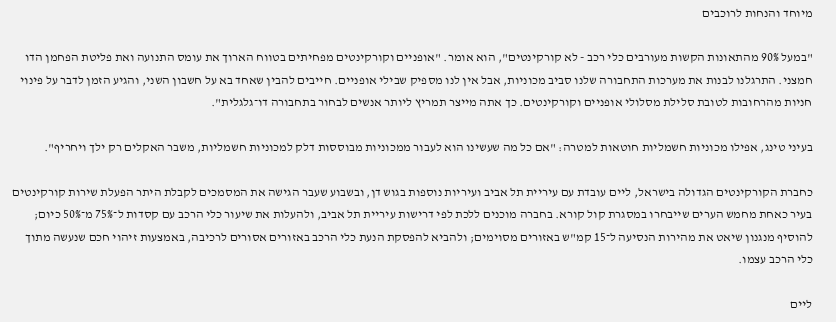מיוחד והנחות לרוכבים

"במעל 90% מהתאונות הקשות מעורבים כלי רכב - לא קורקינטים", הוא אומר. "אופניים וקורקינטים מפחיתים בטווח הארוך את עומס התנועה ואת פליטת הפחמן הדו חמצני. התרגלנו לבנות את מערכות התחבורה שלנו סביב מכוניות, אבל אין לנו מספיק שבילי אופניים. חייבים להבין שאחד בא על חשבון השני, והגיע הזמן לדבר על פינוי חניות מהרחובות לטובת סלילת מסלולי אופניים וקורקינטים. כך אתה מייצר תמריץ ליותר אנשים לבחור בתחבורה דו־גלגלית".

בעיני טינג, אפילו מכוניות חשמליות חוטאות למטרה: "אם כל מה שעשינו הוא לעבור ממכוניות מבוססות דלק למכוניות חשמליות, משבר האקלים רק ילך ויחריף".

כחברת הקורקינטים הגדולה בישראל, ליים עובדת עם עיריית תל אביב ועיריות נוספות בגוש דן, ובשבוע שעבר הגישה את המסמכים לקבלת היתר הפעלת שירות קורקינטים בעיר כאחת מחמש הערים שייבחרו במסגרת קול קורא. בחברה מוכנים ללכת לפי דרישות עיריית תל אביב, ולהעלות את שיעור כלי הרכב עם קסדות ל־75% מ־50% כיום; להוסיף מנגנון שיאט את מהירות הנסיעה ל־15 קמ"ש באזורים מסוימים; ולהביא להפסקת הנעת כלי הרכב באזורים אסורים לרכיבה, באמצעות זיהוי חכם שנעשה מתוך כלי הרכב עצמו.

ליים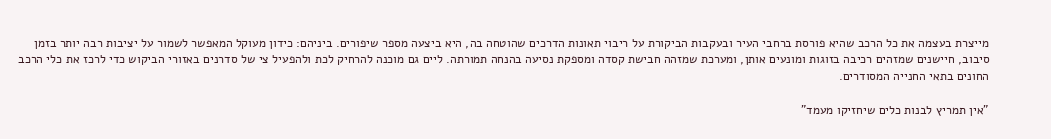מייצרת בעצמה את כל הרכב שהיא פורסת ברחבי העיר ובעקבות הביקורת על ריבוי תאונות הדרכים שהוטחה בה, היא ביצעה מספר שיפורים. ביניהם: כידון מעוקל המאפשר לשמור על יציבות רבה יותר בזמן סיבוב, חיישנים שמזהים רכיבה בזוגות ומונעים אותן, ומערכת שמזהה חבישת קסדה ומספקת נסיעה בהנחה תמורתה. ליים גם מוכנה להרחיק לכת ולהפעיל צי של סדרנים באזורי הביקוש כדי לרכז את כלי הרכב החונים בתאי החנייה המסודרים.

"אין תמריץ לבנות כלים שיחזיקו מעמד"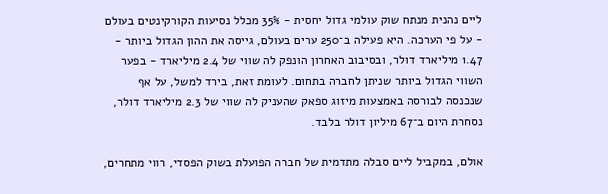ליים נהנית מנתח שוק עולמי גדול יחסית - 35% מכלל נסיעות הקורקינטים בעולם - על פי הערכה. היא פעילה ב־250 ערים בעולם, גייסה את ההון הגדול ביותר - 1.47 מיליארד דולר, ובסיבוב האחרון הונפק לה שווי של 2.4 מיליארד - בפער השווי הגדול ביותר שניתן לחברה בתחום. לעומת זאת, בירד למשל, על אף שנכנסה לבורסה באמצעות מיזוג ספאק שהעניק לה שווי של 2.3 מיליארד דולר, נסחרת היום ב־67 מיליון דולר בלבד.

אולם, במקביל ליים סבלה מתדמית של חברה הפועלת בשוק הפסדי, רווי מתחרים,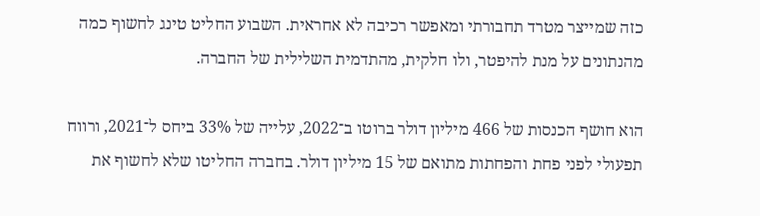כזה שמייצר מטרד תחבורתי ומאפשר רכיבה לא אחראית. השבוע החליט טינג לחשוף כמה מהנתונים על מנת להיפטר, ולו חלקית, מהתדמית השלילית של החברה.

הוא חושף הכנסות של 466 מיליון דולר ברוטו ב־2022, עלייה של 33% ביחס ל־2021, ורווח תפעולי לפני פחת והפחתות מתואם של 15 מיליון דולר. בחברה החליטו שלא לחשוף את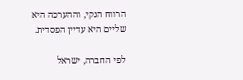הרווח הנקי, וההערכה היא שליים היא עדיין הפסדית.

לפי החברה, ישראל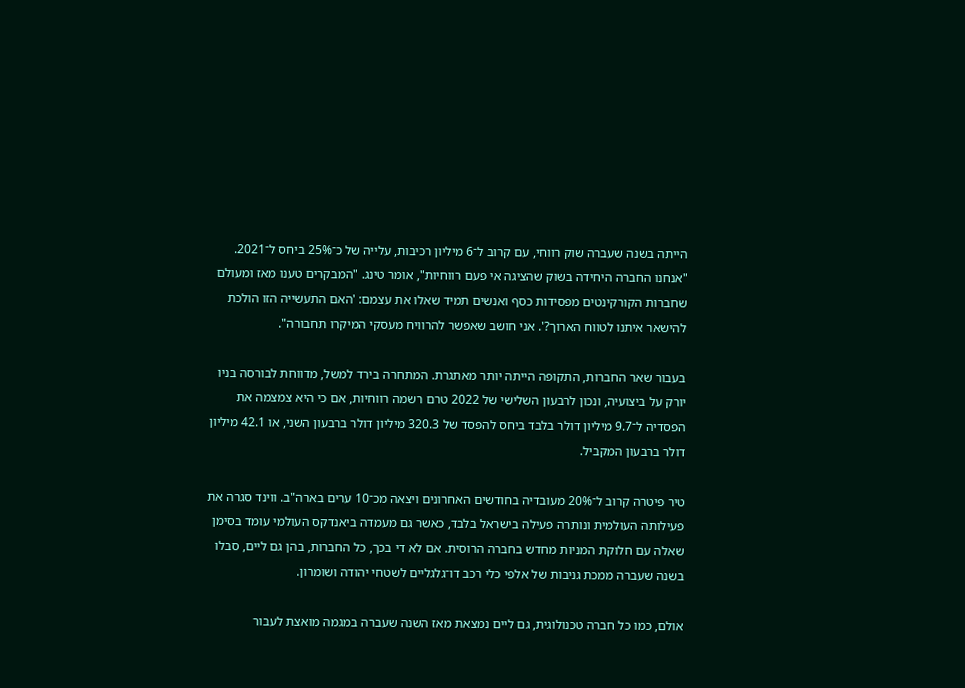הייתה בשנה שעברה שוק רווחי, עם קרוב ל־6 מיליון רכיבות, עלייה של כ־25% ביחס ל־2021. "אנחנו החברה היחידה בשוק שהציגה אי פעם רווחיות", אומר טינג. "המבקרים טענו מאז ומעולם שחברות הקורקינטים מפסידות כסף ואנשים תמיד שאלו את עצמם: 'האם התעשייה הזו הולכת להישאר איתנו לטווח הארוך?'. אני חושב שאפשר להרוויח מעסקי המיקרו תחבורה".

בעבור שאר החברות, התקופה הייתה יותר מאתגרת. המתחרה בירד למשל, מדווחת לבורסה בניו יורק על ביצועיה, ונכון לרבעון השלישי של 2022 טרם רשמה רווחיות, אם כי היא צמצמה את הפסדיה ל־9.7 מיליון דולר בלבד ביחס להפסד של 320.3 מיליון דולר ברבעון השני, או 42.1 מיליון דולר ברבעון המקביל.

טיר פיטרה קרוב ל־20% מעובדיה בחודשים האחרונים ויצאה מכ־10 ערים בארה"ב. ווינד סגרה את פעילותה העולמית ונותרה פעילה בישראל בלבד, כאשר גם מעמדה ביאנדקס העולמי עומד בסימן שאלה עם חלוקת המניות מחדש בחברה הרוסית. אם לא די בכך, כל החברות, בהן גם ליים, סבלו בשנה שעברה ממכת גניבות של אלפי כלי רכב דו־גלגליים לשטחי יהודה ושומרון.

אולם, כמו כל חברה טכנולוגית, גם ליים נמצאת מאז השנה שעברה במגמה מואצת לעבור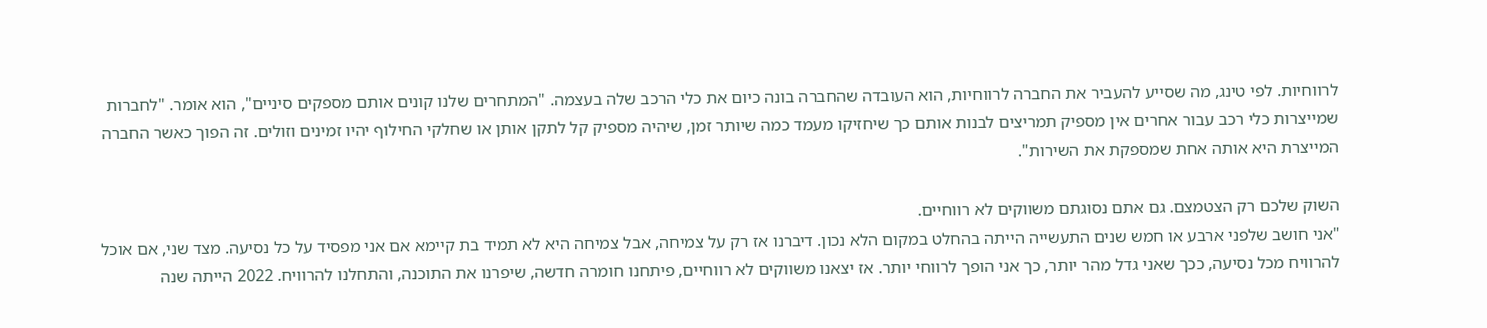לרווחיות. לפי טינג, מה שסייע להעביר את החברה לרווחיות, הוא העובדה שהחברה בונה כיום את כלי הרכב שלה בעצמה. "המתחרים שלנו קונים אותם מספקים סיניים", הוא אומר. "לחברות שמייצרות כלי רכב עבור אחרים אין מספיק תמריצים לבנות אותם כך שיחזיקו מעמד כמה שיותר זמן, שיהיה מספיק קל לתקן אותן או שחלקי החילוף יהיו זמינים וזולים. זה הפוך כאשר החברה המייצרת היא אותה אחת שמספקת את השירות".

השוק שלכם רק הצטמצם. גם אתם נסוגתם משווקים לא רווחיים.
"אני חושב שלפני ארבע או חמש שנים התעשייה הייתה בהחלט במקום הלא נכון. דיברנו אז רק על צמיחה, אבל צמיחה היא לא תמיד בת קיימא אם אני מפסיד על כל נסיעה. מצד שני, אם אוכל להרוויח מכל נסיעה, ככך שאני גדל מהר יותר, כך אני הופך לרווחי יותר. אז יצאנו משווקים לא רווחיים, פיתחנו חומרה חדשה, שיפרנו את התוכנה, והתחלנו להרוויח. 2022 הייתה שנה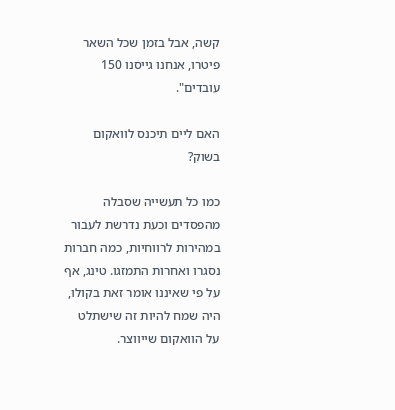קשה, אבל בזמן שכל השאר פיטרו, אנחנו גייסנו 150 עובדים".

האם ליים תיכנס לוואקום בשוק?

כמו כל תעשייה שסבלה מהפסדים וכעת נדרשת לעבור במהירות לרווחיות, כמה חברות נסגרו ואחרות התמזגו. טינג, אף על פי שאיננו אומר זאת בקולו, היה שמח להיות זה שישתלט על הוואקום שייווצר.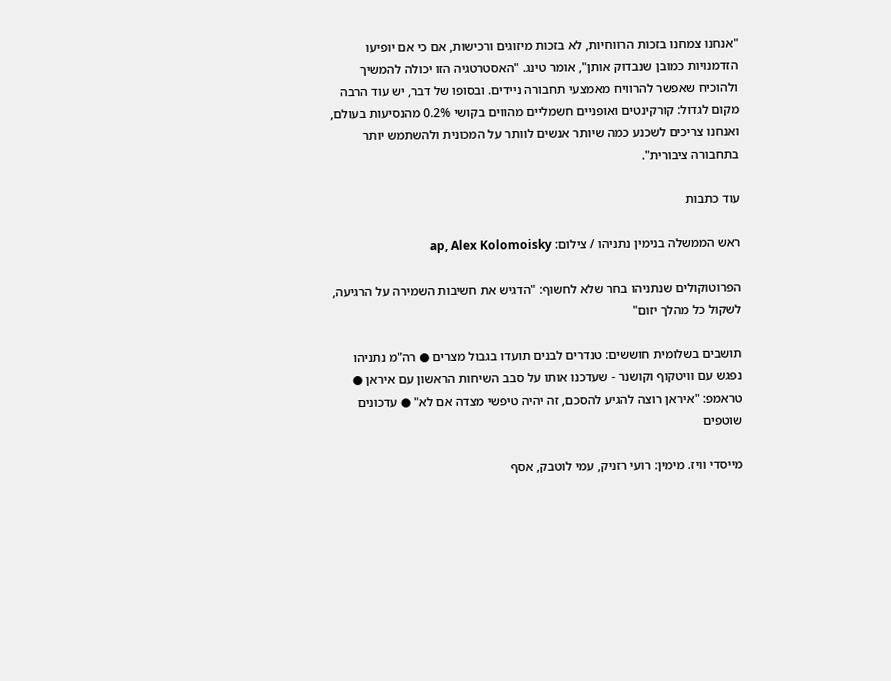"אנחנו צמחנו בזכות הרווחיות, לא בזכות מיזוגים ורכישות, אם כי אם יופיעו הזדמנויות כמובן שנבדוק אותן", אומר טינג. "האסטרטגיה הזו יכולה להמשיך ולהוכיח שאפשר להרוויח מאמצעי תחבורה ניידים. ובסופו של דבר, יש עוד הרבה מקום לגדול: קורקינטים ואופניים חשמליים מהווים בקושי 0.2% מהנסיעות בעולם, ואנחנו צריכים לשכנע כמה שיותר אנשים לוותר על המכונית ולהשתמש יותר בתחבורה ציבורית".

עוד כתבות

ראש הממשלה בנימין נתניהו / צילום: ap, Alex Kolomoisky

הפרוטוקולים שנתניהו בחר שלא לחשוף: "הדגיש את חשיבות השמירה על הרגיעה, לשקול כל מהלך יזום"

תושבים בשלומית חוששים: טנדרים לבנים תועדו בגבול מצרים ● רה"מ נתניהו נפגש עם וויטקוף וקושנר - שעדכנו אותו על סבב השיחות הראשון עם איראן ● טראמפ: "איראן רוצה להגיע להסכם, זה יהיה טיפשי מצדה אם לא" ● עדכונים שוטפים

מייסדי וויז. מימין: רועי רזניק, עמי לוטבק, אסף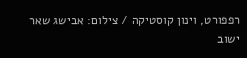רפפורט, וינון קוסטיקה / צילום: אבישג שאר ישוב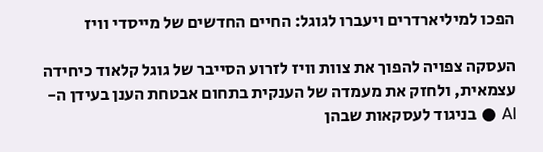הפכו למיליארדרים ויעברו לגוגל: החיים החדשים של מייסדי וויז

העסקה צפויה להפוך את צוות וויז לזרוע הסייבר של גוגל קלאוד כיחידה עצמאית, ולחזק את מעמדה של הענקית בתחום אבטחת הענן בעידן ה-AI ● בניגוד לעסקאות שבהן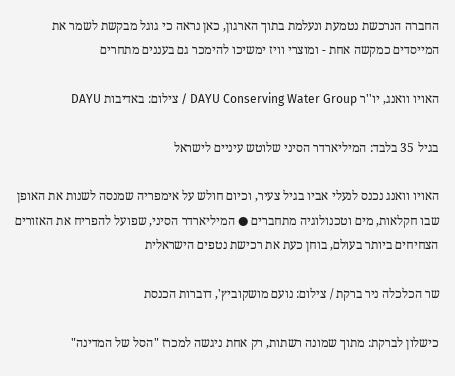החברה הנרכשת נטמעת ונעלמת בתוך הארגון, כאן נראה כי גוגל מבקשת לשמר את המייסדים כמקשה אחת - ומוצרי וויז ימשיכו להימכר גם בעננים מתחרים

האויו וואנג, יו''ר DAYU Conserving Water Group / צילום: באדיבות DAYU

בגיל 35 בלבד: המיליארדר הסיני שלוטש עיניים לישראל

האויו וואנג נכנס לנעלי אביו בגיל צעיר, וכיום חולש על אימפריה שמנסה לשנות את האופן שבו חקלאות, מים וטכנולוגיה מתחברים ● המיליארדר הסיני, שפועל להפריח את האזורים הצחיחים ביותר בעולם, בוחן כעת את רכישת נטפים הישראלית

שר הכלכלה ניר ברקת / צילום: נועם מושקוביץ', דוברות הכנסת

כישלון לברקת: מתוך שמונה רשתות, רק אחת ניגשה למכרז "הסל של המדינה"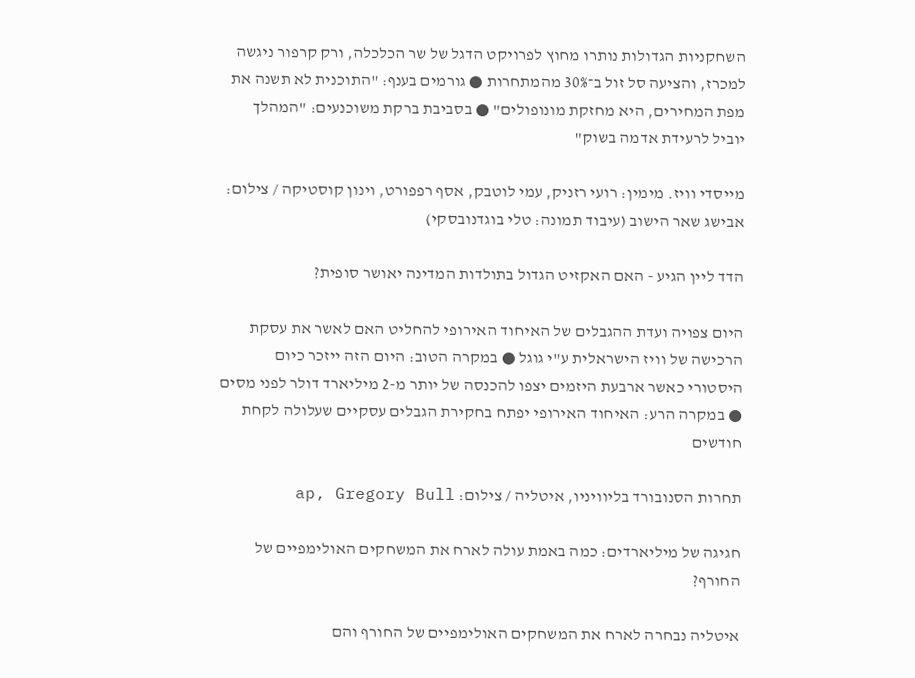השחקניות הגדולות נותרו מחוץ לפרויקט הדגל של שר הכלכלה, ורק קרפור ניגשה למכרז, והציעה סל זול ב־30% מהמתחרות ● גורמים בענף: "התוכנית לא תשנה את מפת המחירים, היא מחזקת מונופולים" ● בסביבת ברקת משוכנעים: "המהלך יוביל לרעידת אדמה בשוק"

מייסדי וויז. מימין: רועי רזניק, עמי לוטבק, אסף רפפורט, וינון קוסטיקה / צילום: אבישג שאר הישוב (עיבוד תמונה: טלי בוגדנובסקי)

הדד ליין הגיע - האם האקזיט הגדול בתולדות המדינה יאושר סופית?

היום צפויה ועדת ההגבלים של האיחוד האירופי להחליט האם לאשר את עסקת הרכישה של וויז הישראלית ע"י גוגל ● במקרה הטוב: היום הזה ייזכר כיום היסטורי כאשר ארבעת היזמים יצפו להכנסה של יותר מ-2 מיליארד דולר לפני מסים ● במקרה הרע: האיחוד האירופי יפתח בחקירת הגבלים עסקיים שעלולה לקחת חודשים

תחרות הסנובורד בליוויניו, איטליה / צילום: ap, Gregory Bull

חגיגה של מיליארדים: כמה באמת עולה לארח את המשחקים האולימפיים של החורף?

איטליה נבחרה לארח את המשחקים האולימפיים של החורף והם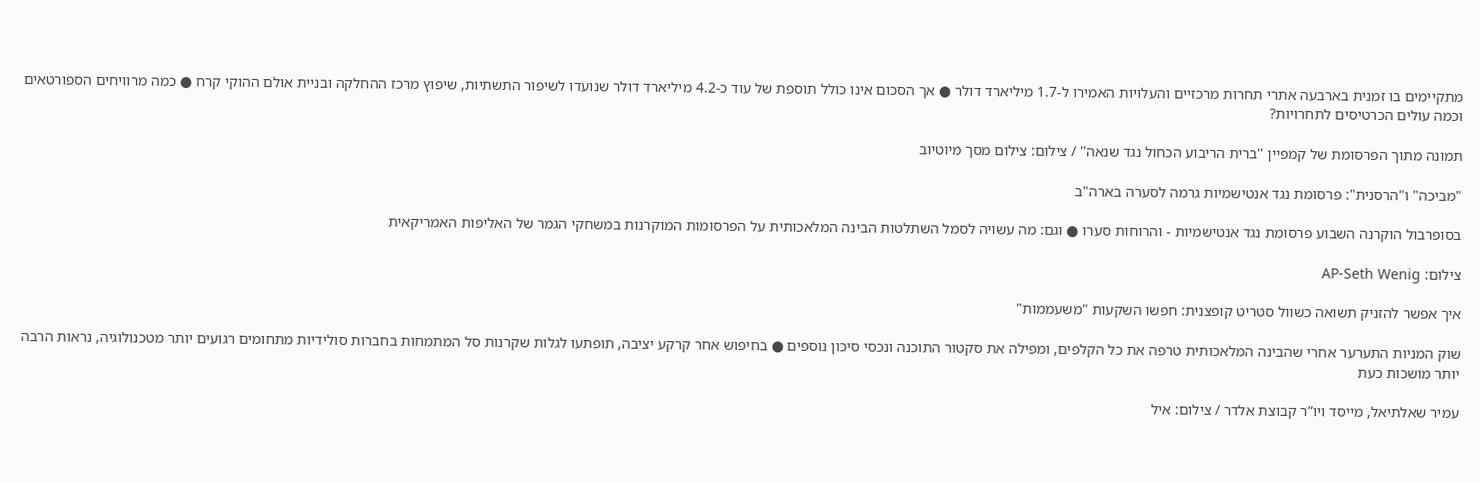מתקיימים בו זמנית בארבעה אתרי תחרות מרכזיים והעלויות האמירו ל-1.7 מיליארד דולר ● אך הסכום אינו כולל תוספת של עוד כ-4.2 מיליארד דולר שנועדו לשיפור התשתיות, שיפוץ מרכז ההחלקה ובניית אולם ההוקי קרח ● כמה מרוויחים הספורטאים וכמה עולים הכרטיסים לתחרויות?

תמונה מתוך הפרסומת של קמפיין ''ברית הריבוע הכחול נגד שנאה'' / צילום: צילום מסך מיוטיוב

"מביכה" ו"הרסנית": פרסומת נגד אנטישמיות גרמה לסערה בארה"ב

בסופרבול הוקרנה השבוע פרסומת נגד אנטישמיות - והרוחות סערו ● וגם: מה עשויה לסמל השתלטות הבינה המלאכותית על הפרסומות המוקרנות במשחקי הגמר של האליפות האמריקאית

צילום: AP-Seth Wenig

איך אפשר להזניק תשואה כשוול סטריט קופצנית: חפשו השקעות "משעממות"

שוק המניות התערער אחרי שהבינה המלאכותית טרפה את כל הקלפים, ומפילה את סקטור התוכנה ונכסי סיכון נוספים ● בחיפוש אחר קרקע יציבה, תופתעו לגלות שקרנות סל המתמחות בחברות סולידיות מתחומים רגועים יותר מטכנולוגיה, נראות הרבה יותר מושכות כעת

עמיר שאלתיאל, מייסד ויו”ר קבוצת אלדר / צילום: איל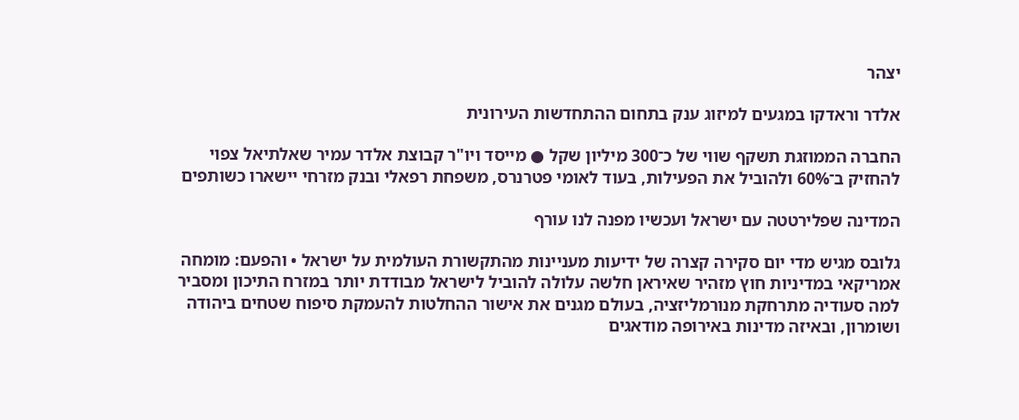יצהר

אלדר וראדקו במגעים למיזוג ענק בתחום ההתחדשות העירונית

החברה הממוזגת תשקף שווי של כ־300 מיליון שקל ● מייסד ויו"ר קבוצת אלדר עמיר שאלתיאל צפוי להחזיק ב־60% ולהוביל את הפעילות, בעוד לאומי פטרנרס, משפחת רפאלי ובנק מזרחי יישארו כשותפים

המדינה שפלירטטה עם ישראל ועכשיו מפנה לנו עורף

גלובס מגיש מדי יום סקירה קצרה של ידיעות מעניינות מהתקשורת העולמית על ישראל • והפעם: מומחה אמריקאי במדיניות חוץ מזהיר שאיראן חלשה עלולה להוביל לישראל מבודדת יותר במזרח התיכון ומסביר למה סעודיה מתרחקת מנורמליזציה, בעולם מגנים את אישור ההחלטות להעמקת סיפוח שטחים ביהודה ושומרון, ובאיזה מדינות באירופה מודאגים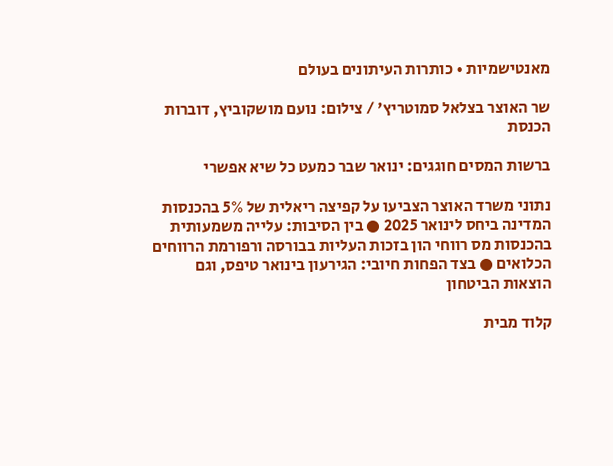מאנטישמיות • כותרות העיתונים בעולם

שר האוצר בצלאל סמוטריץ' / צילום: נועם מושקוביץ, דוברות הכנסת

ברשות המסים חוגגים: ינואר שבר כמעט כל שיא אפשרי

נתוני משרד האוצר הצביעו על קפיצה ריאלית של 5% בהכנסות המדינה ביחס לינואר 2025 ● בין הסיבות: עלייה משמעותית בהכנסות מס רווחי הון בזכות העליות בבורסה ורפורמת הרווחים הכלואים ● בצד הפחות חיובי: הגירעון בינואר טיפס, וגם הוצאות הביטחון

קלוד מבית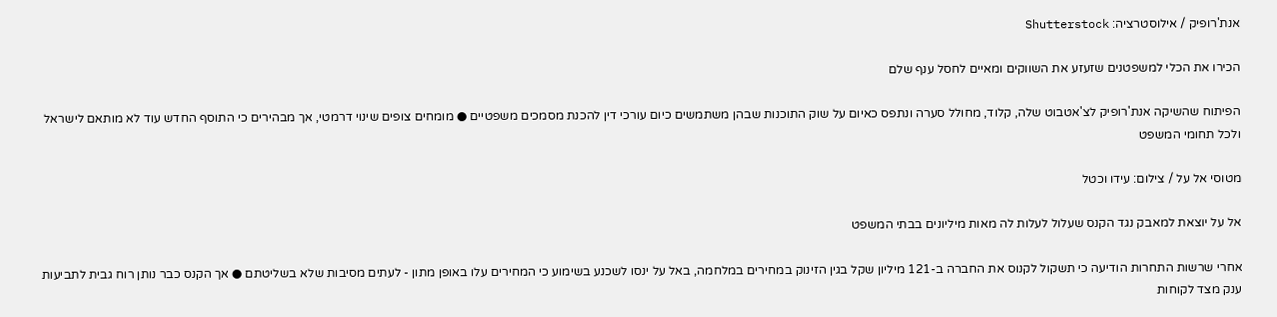אנת'רופיק / אילוסטרציה: Shutterstock

הכירו את הכלי למשפטנים שזעזע את השווקים ומאיים לחסל ענף שלם

הפיתוח שהשיקה אנת'רופיק לצ'אטבוט שלה, קלוד, מחולל סערה ונתפס כאיום על שוק התוכנות שבהן משתמשים כיום עורכי דין להכנת מסמכים משפטיים ● מומחים צופים שינוי דרמטי, אך מבהירים כי התוסף החדש עוד לא מותאם לישראל ולכל תחומי המשפט

מטוסי אל על / צילום: עידו וכטל

אל על יוצאת למאבק נגד הקנס שעלול לעלות לה מאות מיליונים בבתי המשפט

אחרי שרשות התחרות הודיעה כי תשקול לקנוס את החברה ב-121 מיליון שקל בגין הזינוק במחירים במלחמה, באל על ינסו לשכנע בשימוע כי המחירים עלו באופן מתון - לעתים מסיבות שלא בשליטתם ● אך הקנס כבר נותן רוח גבית לתביעות ענק מצד לקוחות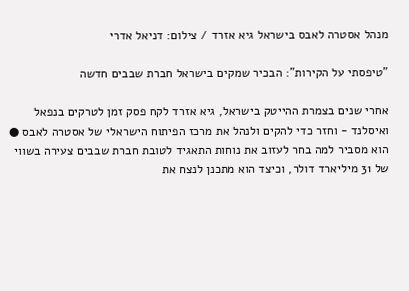מנהל אסטרה לאבס בישראל גיא אזרד / צילום: דניאל אדרי

"טיפסתי על הקירות": הבכיר שמקים בישראל חברת שבבים חדשה

אחרי שנים בצמרת ההייטק בישראל, גיא אזרד לקח פסק זמן לטרקים בנפאל ואיסלנד - וחזר כדי להקים ולנהל את מרכז הפיתוח הישראלי של אסטרה לאבס ● הוא מסביר למה בחר לעזוב את נוחות התאגיד לטובת חברת שבבים צעירה בשווי של 31 מיליארד דולר, וכיצד הוא מתכנן לנצח את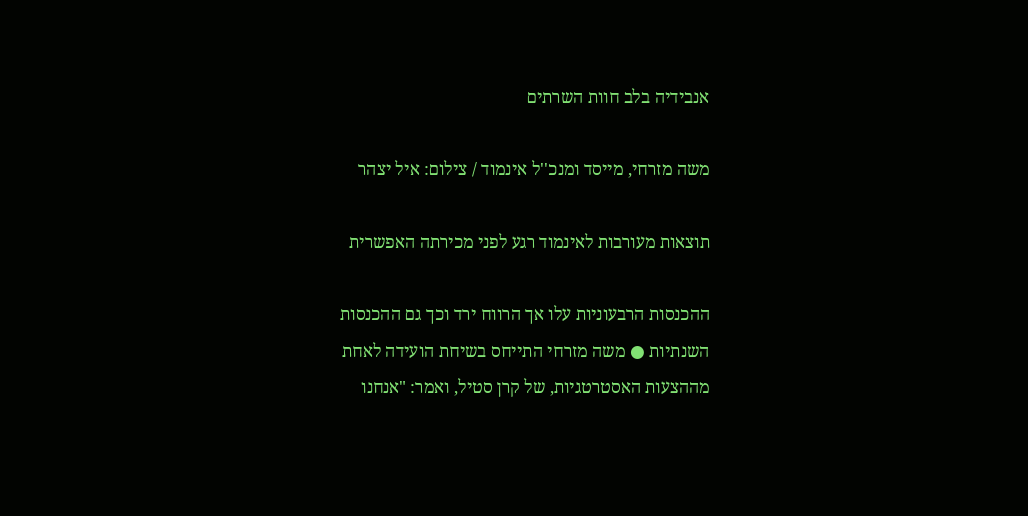אנבידיה בלב חוות השרתים

משה מזרחי, מייסד ומנכ''ל אינמוד / צילום: איל יצהר

תוצאות מעורבות לאינמוד רגע לפני מכירתה האפשרית

ההכנסות הרבעוניות עלו אך הרווח ירד וכך גם ההכנסות השנתיות ● משה מזרחי התייחס בשיחת הועידה לאחת מההצעות האסטרטגיות, של קרן סטיל, ואמר: "אנחנו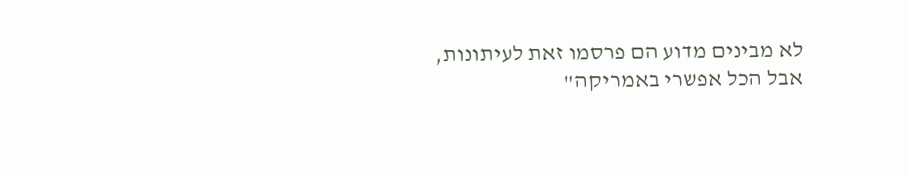לא מבינים מדוע הם פרסמו זאת לעיתונות, אבל הכל אפשרי באמריקה"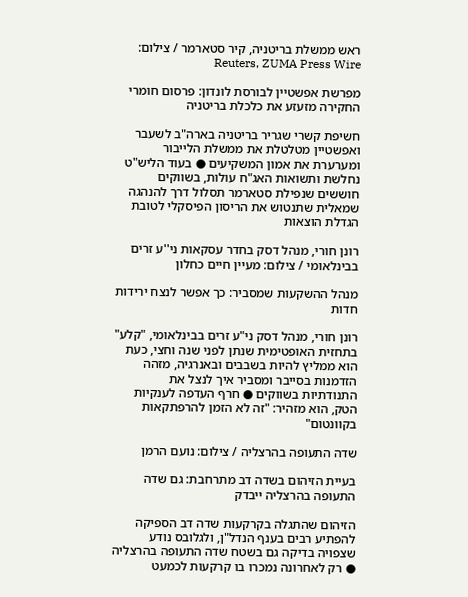ראש ממשלת בריטניה, קיר סטארמר / צילום: Reuters, ZUMA Press Wire

מפרשת אפשטיין לבורסת לונדון: פרסום חומרי החקירה מזעזע את כלכלת בריטניה

חשיפת קשרי שגריר בריטניה בארה"ב לשעבר ואפשטיין מטלטלת את ממשלת הלייבור ומערערת את אמון המשקיעים ● בעוד הליש"ט נחלשת ותשואות האג"ח עולות, בשווקים חוששים שנפילת סטארמר תסלול דרך להנהגה שמאלית שתנטוש את הריסון הפיסקלי לטובת הגדלת הוצאות

רונן חורי, מנהל דסק בחדר עסקאות ני''ע זרים בבינלאומי / צילום: מעיין חיים כחלון

מנהל ההשקעות שמסביר: כך אפשר לנצח ירידות חדות

רונן חורי, מנהל דסק ני"ע זרים בבינלאומי, "קלע" בתחזית האופטימית שנתן לפני שנה וחצי, כעת הוא ממליץ להיות בשבבים ובאנרגיה, מזהה הזדמנות בסייבר ומסביר איך לנצל את התנודתיות בשווקים ● חרף העדפה לענקיות הטק, הוא מזהיר: "זה לא הזמן להרפתקאות בקוונטום"

שדה התעופה בהרצליה / צילום: נועם הרמן

בעיית הזיהום בשדה דב מתרחבת: גם שדה התעופה בהרצליה ייבדק

הזיהום שהתגלה בקרקעות שדה דב הספיקה להפתיע רבים בענף הנדל"ן, ולגלובס נודע שצפויה בדיקה גם בשטח שדה התעופה בהרצליה ● רק לאחרונה נמכרו בו קרקעות לכמעט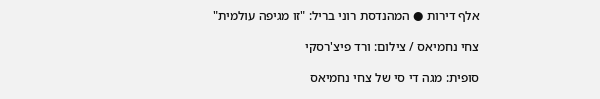אלף דירות ● המהנדסת רוני בריל: "זו מגיפה עולמית"

צחי נחמיאס / צילום: ורד פיצ'רסקי

סופית: מגה די סי של צחי נחמיאס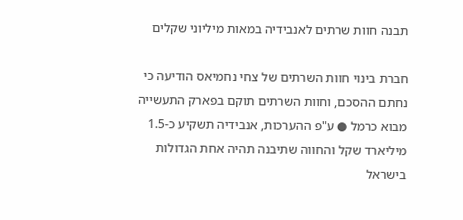תבנה חוות שרתים לאנבידיה במאות מיליוני שקלים

חברת בינוי חוות השרתים של צחי נחמיאס הודיעה כי נחתם ההסכם, וחוות השרתים תוקם בפארק התעשייה מבוא כרמל ● ע"פ ההערכות, אנבידיה תשקיע כ-1.5 מיליארד שקל והחווה שתיבנה תהיה אחת הגדולות בישראל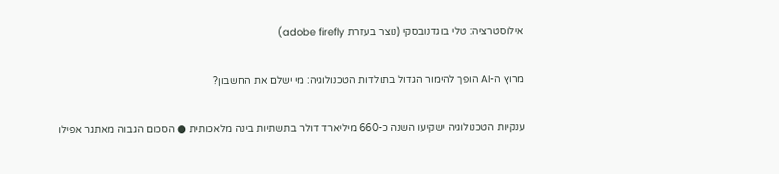אילוסטרציה: טלי בוגדנובסקי (נוצר בעזרת adobe firefly)

מרוץ ה-AI הופך להימור הגדול בתולדות הטכנולוגיה: מי ישלם את החשבון?

ענקיות הטכנולוגיה ישקיעו השנה כ-660 מיליארד דולר בתשתיות בינה מלאכותית ● הסכום הגבוה מאתגר אפילו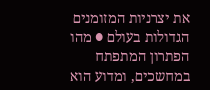את יצרניות המזומנים הגדולות בעולם ● מהו הפתרון המתפתח במחשכים, ומדוע הוא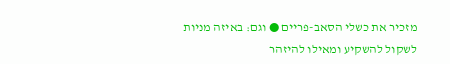מזכיר את כשלי הסאב-פריים ● וגם: באיזה מניות לשקול להשקיע ומאילו להיזהר